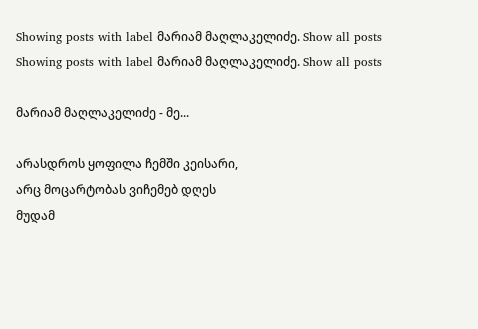Showing posts with label მარიამ მაღლაკელიძე. Show all posts
Showing posts with label მარიამ მაღლაკელიძე. Show all posts

მარიამ მაღლაკელიძე - მე...

არასდროს ყოფილა ჩემში კეისარი,
არც მოცარტობას ვიჩემებ დღეს
მუდამ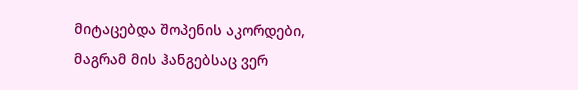მიტაცებდა შოპენის აკორდები,
მაგრამ მის ჰანგებსაც ვერ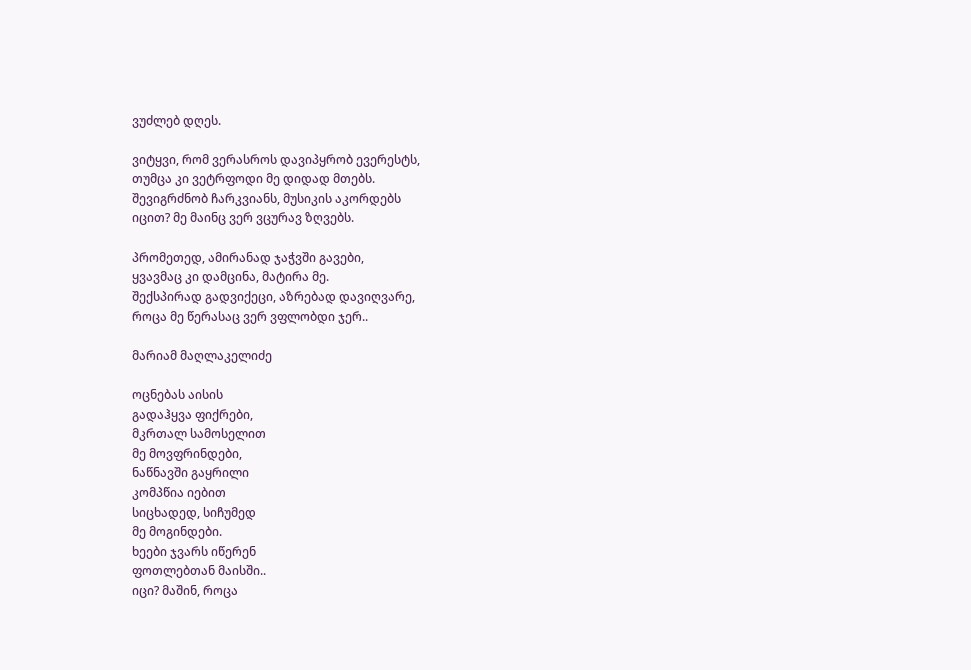ვუძლებ დღეს.

ვიტყვი, რომ ვერასროს დავიპყრობ ევერესტს,
თუმცა კი ვეტრფოდი მე დიდად მთებს.
შევიგრძნობ ჩარკვიანს, მუსიკის აკორდებს
იცით? მე მაინც ვერ ვცურავ ზღვებს.

პრომეთედ, ამირანად ჯაჭვში გავები,
ყვავმაც კი დამცინა, მატირა მე.
შექსპირად გადვიქეცი, აზრებად დავიღვარე,
როცა მე წერასაც ვერ ვფლობდი ჯერ..

მარიამ მაღლაკელიძე

ოცნებას აისის
გადაჰყვა ფიქრები,
მკრთალ სამოსელით
მე მოვფრინდები,
ნაწნავში გაყრილი
კომპწია იებით
სიცხადედ, სიჩუმედ
მე მოგინდები.
ხეები ჯვარს იწერენ
ფოთლებთან მაისში..
იცი? მაშინ, როცა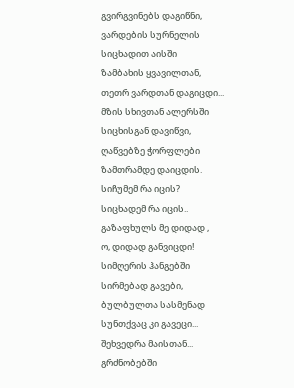გვირგვინებს დაგიწნი,
ვარდების სურნელის
სიცხადით აისში
ზამბახის ყვავილთან,
თეთრ ვარდთან დაგიცდი...
მზის სხივთან ალერსში
სიცხისგან დავიწვი,
ღაწვებზე ჭორფლები
ზამთრამდე დაიცდის.
სიჩუმემ რა იცის?
სიცხადემ რა იცის..
გაზაფხულს მე დიდად ,
ო, დიდად განვიცდი!
სიმღერის ჰანგებში
სირმებად გავები,
ბულბულთა სასმენად
სუნთქვაც კი გავეცი...
შეხვედრა მაისთან...
გრძნობებში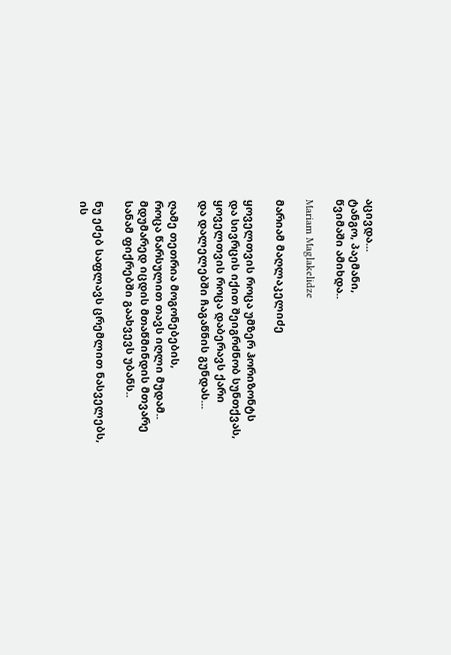აცივდა...
ტანგო, პაემანი,
წვიმაში ამიხდა..

Mariam Maglakelidze

მარიამ მაღლაკელიძე

ყოველთვის როცა უმზერ ჰორიზონტს
და სივრცის იქით შეიგრძნობ სუნთქვას,
ყოველთვის როცა დაბერავს ქარი
და დალელებში ჩაგაწნის გუნდას...

ღამე თეთრია მოგონებების,
როცა წარსულით თავს იღლი მუდამ..
მდუმარედ იცდის მთაწმინდის მთვარე
სანამ ფიქრებში გაახვევს უბანს..

ნუ ეძებ საფლავს ცრემლით ნასველებს,
ის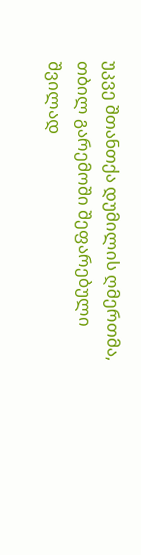უკვე შთანთქა დუმილის ღმერთმა,
თბილ გარემოში შეფარებული
შვილად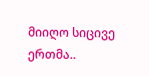მიიღო სიცივე ერთმა..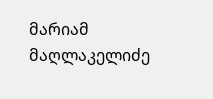მარიამ მაღლაკელიძე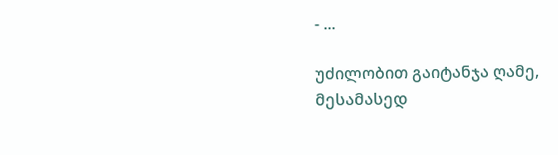- ...

უძილობით გაიტანჯა ღამე,
მესამასედ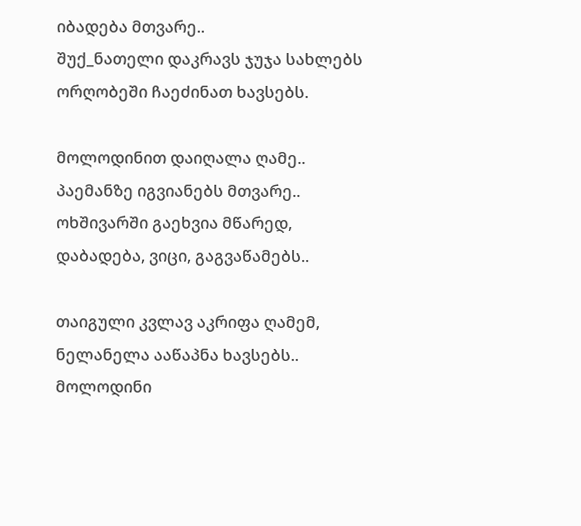იბადება მთვარე..
შუქ_ნათელი დაკრავს ჯუჯა სახლებს
ორღობეში ჩაეძინათ ხავსებს.

მოლოდინით დაიღალა ღამე..
პაემანზე იგვიანებს მთვარე..
ოხშივარში გაეხვია მწარედ,
დაბადება, ვიცი, გაგვაწამებს..

თაიგული კვლავ აკრიფა ღამემ,
ნელანელა ააწაპნა ხავსებს..
მოლოდინი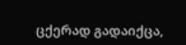ცქერად გადაიქცა,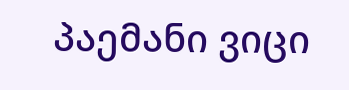პაემანი ვიცი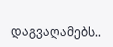დაგვაღამებს..